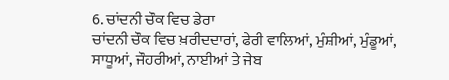6. ਚਾਂਦਨੀ ਚੌਕ ਵਿਚ ਡੇਰਾ
ਚਾਂਦਨੀ ਚੌਕ ਵਿਚ ਖ਼ਰੀਦਦਾਰਾਂ, ਫੇਰੀ ਵਾਲਿਆਂ, ਮੁੰਸ਼ੀਆਂ, ਮੁੰਡੂਆਂ, ਸਾਧੂਆਂ, ਜੌਹਰੀਆਂ, ਨਾਈਆਂ ਤੇ ਜੇਬ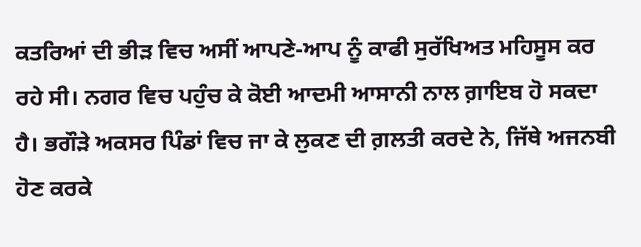ਕਤਰਿਆਂ ਦੀ ਭੀੜ ਵਿਚ ਅਸੀਂ ਆਪਣੇ-ਆਪ ਨੂੰ ਕਾਫੀ ਸੁਰੱਖਿਅਤ ਮਹਿਸੂਸ ਕਰ ਰਹੇ ਸੀ। ਨਗਰ ਵਿਚ ਪਹੁੰਚ ਕੇ ਕੋਈ ਆਦਮੀ ਆਸਾਨੀ ਨਾਲ ਗ਼ਾਇਬ ਹੋ ਸਕਦਾ ਹੈ। ਭਗੌੜੇ ਅਕਸਰ ਪਿੰਡਾਂ ਵਿਚ ਜਾ ਕੇ ਲੁਕਣ ਦੀ ਗ਼ਲਤੀ ਕਰਦੇ ਨੇ, ਜਿੱਥੇ ਅਜਨਬੀ ਹੋਣ ਕਰਕੇ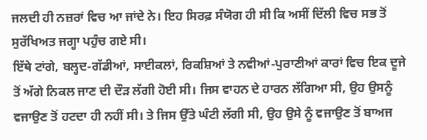ਜਲਦੀ ਹੀ ਨਜ਼ਰਾਂ ਵਿਚ ਆ ਜਾਂਦੇ ਨੇ। ਇਹ ਸਿਰਫ਼ ਸੰਯੋਗ ਹੀ ਸੀ ਕਿ ਅਸੀਂ ਦਿੱਲੀ ਵਿਚ ਸਭ ਤੋਂ ਸੁਰੱਖਿਅਤ ਜਗ੍ਹਾ ਪਹੁੰਚ ਗਏ ਸੀ।
ਇੱਥੇ ਟਾਂਗੇ, ਬਲ੍ਹਦ-ਗੱਡੀਆਂ, ਸਾਈਕਲਾਂ, ਰਿਕਸ਼ਿਆਂ ਤੇ ਨਵੀਆਂ-ਪੁਰਾਣੀਆਂ ਕਾਰਾਂ ਵਿਚ ਇਕ ਦੂਜੇ ਤੋਂ ਅੱਗੇ ਨਿਕਲ ਜਾਣ ਦੀ ਦੌੜ ਲੱਗੀ ਹੋਈ ਸੀ। ਜਿਸ ਵਾਹਨ ਦੇ ਹਾਰਨ ਲੱਗਿਆ ਸੀ, ਉਹ ਉਸਨੂੰ ਵਜਾਉਣ ਤੋਂ ਹਟਦਾ ਹੀ ਨਹੀਂ ਸੀ। ਤੇ ਜਿਸ ਉੱਤੇ ਘੰਟੀ ਲੱਗੀ ਸੀ, ਉਹ ਉਸੇ ਨੂੰ ਵਜਾਉਣ ਤੋਂ ਬਾਅਜ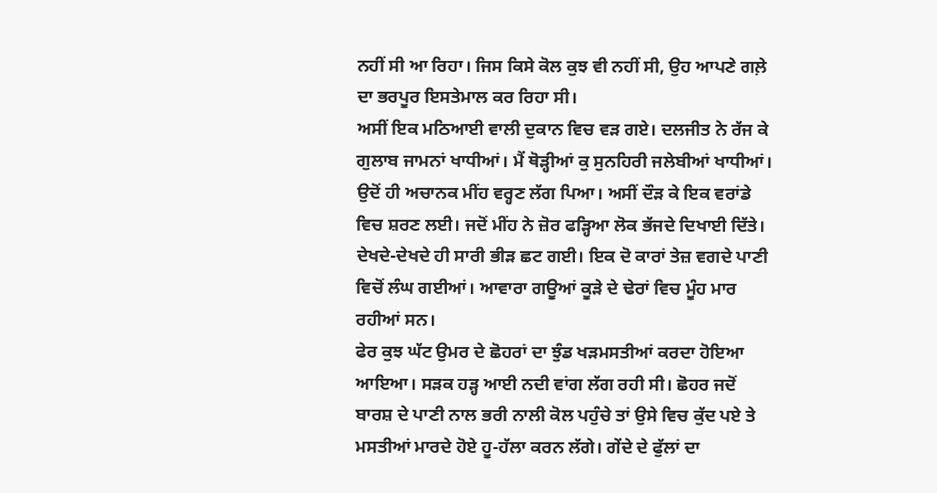ਨਹੀਂ ਸੀ ਆ ਰਿਹਾ। ਜਿਸ ਕਿਸੇ ਕੋਲ ਕੁਝ ਵੀ ਨਹੀਂ ਸੀ, ਉਹ ਆਪਣੇ ਗਲ਼ੇ ਦਾ ਭਰਪੂਰ ਇਸਤੇਮਾਲ ਕਰ ਰਿਹਾ ਸੀ।
ਅਸੀਂ ਇਕ ਮਠਿਆਈ ਵਾਲੀ ਦੁਕਾਨ ਵਿਚ ਵੜ ਗਏ। ਦਲਜੀਤ ਨੇ ਰੱਜ ਕੇ ਗੁਲਾਬ ਜਾਮਨਾਂ ਖਾਧੀਆਂ। ਮੈਂ ਥੋੜ੍ਹੀਆਂ ਕੁ ਸੁਨਹਿਰੀ ਜਲੇਬੀਆਂ ਖਾਧੀਆਂ।
ਉਦੋਂ ਹੀ ਅਚਾਨਕ ਮੀਂਹ ਵਰ੍ਹਣ ਲੱਗ ਪਿਆ। ਅਸੀਂ ਦੌੜ ਕੇ ਇਕ ਵਰਾਂਡੇ ਵਿਚ ਸ਼ਰਣ ਲਈ। ਜਦੋਂ ਮੀਂਹ ਨੇ ਜ਼ੋਰ ਫੜ੍ਹਿਆ ਲੋਕ ਭੱਜਦੇ ਦਿਖਾਈ ਦਿੱਤੇ। ਦੇਖਦੇ-ਦੇਖਦੇ ਹੀ ਸਾਰੀ ਭੀੜ ਛਟ ਗਈ। ਇਕ ਦੋ ਕਾਰਾਂ ਤੇਜ਼ ਵਗਦੇ ਪਾਣੀ ਵਿਚੋਂ ਲੰਘ ਗਈਆਂ। ਆਵਾਰਾ ਗਊਆਂ ਕੂੜੇ ਦੇ ਢੇਰਾਂ ਵਿਚ ਮੂੰਹ ਮਾਰ ਰਹੀਆਂ ਸਨ।
ਫੇਰ ਕੁਝ ਘੱਟ ਉਮਰ ਦੇ ਛੋਹਰਾਂ ਦਾ ਝੁੰਡ ਖੜਮਸਤੀਆਂ ਕਰਦਾ ਹੋਇਆ ਆਇਆ। ਸੜਕ ਹੜ੍ਹ ਆਈ ਨਦੀ ਵਾਂਗ ਲੱਗ ਰਹੀ ਸੀ। ਛੋਹਰ ਜਦੋਂ ਬਾਰਸ਼ ਦੇ ਪਾਣੀ ਨਾਲ ਭਰੀ ਨਾਲੀ ਕੋਲ ਪਹੁੰਚੇ ਤਾਂ ਉਸੇ ਵਿਚ ਕੁੱਦ ਪਏ ਤੇ ਮਸਤੀਆਂ ਮਾਰਦੇ ਹੋਏ ਹੂ-ਹੱਲਾ ਕਰਨ ਲੱਗੇ। ਗੇਂਦੇ ਦੇ ਫੁੱਲਾਂ ਦਾ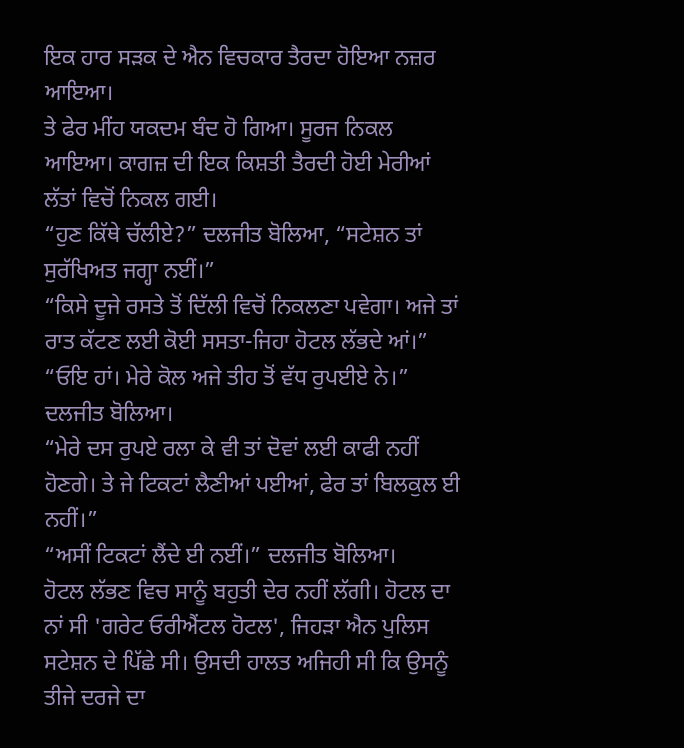ਇਕ ਹਾਰ ਸੜਕ ਦੇ ਐਨ ਵਿਚਕਾਰ ਤੈਰਦਾ ਹੋਇਆ ਨਜ਼ਰ ਆਇਆ।
ਤੇ ਫੇਰ ਮੀਂਹ ਯਕਦਮ ਬੰਦ ਹੋ ਗਿਆ। ਸੂਰਜ ਨਿਕਲ ਆਇਆ। ਕਾਗਜ਼ ਦੀ ਇਕ ਕਿਸ਼ਤੀ ਤੈਰਦੀ ਹੋਈ ਮੇਰੀਆਂ ਲੱਤਾਂ ਵਿਚੋਂ ਨਿਕਲ ਗਈ।
“ਹੁਣ ਕਿੱਥੇ ਚੱਲੀਏ?” ਦਲਜੀਤ ਬੋਲਿਆ, “ਸਟੇਸ਼ਨ ਤਾਂ ਸੁਰੱਖਿਅਤ ਜਗ੍ਹਾ ਨਈਂ।”
“ਕਿਸੇ ਦੂਜੇ ਰਸਤੇ ਤੋਂ ਦਿੱਲੀ ਵਿਚੋਂ ਨਿਕਲਣਾ ਪਵੇਗਾ। ਅਜੇ ਤਾਂ ਰਾਤ ਕੱਟਣ ਲਈ ਕੋਈ ਸਸਤਾ-ਜਿਹਾ ਹੋਟਲ ਲੱਭਦੇ ਆਂ।”
“ਓਇ ਹਾਂ। ਮੇਰੇ ਕੋਲ ਅਜੇ ਤੀਹ ਤੋਂ ਵੱਧ ਰੁਪਈਏ ਨੇ।” ਦਲਜੀਤ ਬੋਲਿਆ।
“ਮੇਰੇ ਦਸ ਰੁਪਏ ਰਲਾ ਕੇ ਵੀ ਤਾਂ ਦੋਵਾਂ ਲਈ ਕਾਫੀ ਨਹੀਂ ਹੋਣਗੇ। ਤੇ ਜੇ ਟਿਕਟਾਂ ਲੈਣੀਆਂ ਪਈਆਂ, ਫੇਰ ਤਾਂ ਬਿਲਕੁਲ ਈ ਨਹੀਂ।”
“ਅਸੀਂ ਟਿਕਟਾਂ ਲੈਂਦੇ ਈ ਨਈਂ।” ਦਲਜੀਤ ਬੋਲਿਆ।
ਹੋਟਲ ਲੱਭਣ ਵਿਚ ਸਾਨੂੰ ਬਹੁਤੀ ਦੇਰ ਨਹੀਂ ਲੱਗੀ। ਹੋਟਲ ਦਾ ਨਾਂ ਸੀ 'ਗਰੇਟ ਓਰੀਐਂਟਲ ਹੋਟਲ', ਜਿਹੜਾ ਐਨ ਪੁਲਿਸ ਸਟੇਸ਼ਨ ਦੇ ਪਿੱਛੇ ਸੀ। ਉਸਦੀ ਹਾਲਤ ਅਜਿਹੀ ਸੀ ਕਿ ਉਸਨੂੰ ਤੀਜੇ ਦਰਜੇ ਦਾ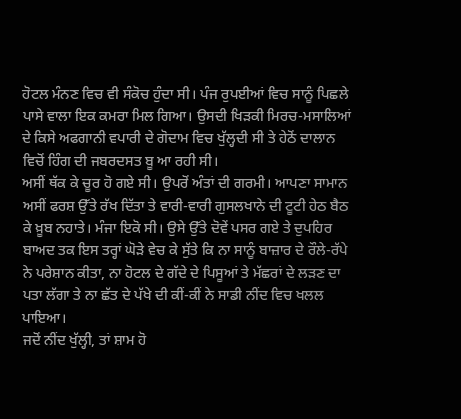ਹੋਟਲ ਮੰਨਣ ਵਿਚ ਵੀ ਸੰਕੋਚ ਹੁੰਦਾ ਸੀ। ਪੰਜ ਰੁਪਈਆਂ ਵਿਚ ਸਾਨੂੰ ਪਿਛਲੇ ਪਾਸੇ ਵਾਲਾ ਇਕ ਕਮਰਾ ਮਿਲ ਗਿਆ। ਉਸਦੀ ਖਿੜਕੀ ਮਿਰਚ-ਮਸਾਲਿਆਂ ਦੇ ਕਿਸੇ ਅਫਗਾਨੀ ਵਪਾਰੀ ਦੇ ਗੋਦਾਮ ਵਿਚ ਖੁੱਲ੍ਹਦੀ ਸੀ ਤੇ ਹੇਠੋਂ ਦਾਲਾਨ ਵਿਚੋਂ ਹਿੰਗ ਦੀ ਜਬਰਦਸਤ ਬੂ ਆ ਰਹੀ ਸੀ।
ਅਸੀਂ ਥੱਕ ਕੇ ਚੂਰ ਹੋ ਗਏ ਸੀ। ਉਪਰੋਂ ਅੰਤਾਂ ਦੀ ਗਰਮੀ। ਆਪਣਾ ਸਾਮਾਨ ਅਸੀਂ ਫਰਸ਼ ਉੱਤੇ ਰੱਖ ਦਿੱਤਾ ਤੇ ਵਾਰੀ-ਵਾਰੀ ਗੁਸਲਖਾਨੇ ਦੀ ਟੂਟੀ ਹੇਠ ਬੈਠ ਕੇ ਖ਼ੂਬ ਨਹਾਤੇ। ਮੰਜਾ ਇਕੋ ਸੀ। ਉਸੇ ਉੱਤੇ ਦੋਵੇਂ ਪਸਰ ਗਏ ਤੇ ਦੁਪਹਿਰ ਬਾਅਦ ਤਕ ਇਸ ਤਰ੍ਹਾਂ ਘੋੜੇ ਵੇਚ ਕੇ ਸੁੱਤੇ ਕਿ ਨਾ ਸਾਨੂੰ ਬਾਜ਼ਾਰ ਦੇ ਰੌਲੇ-ਰੱਪੇ ਨੇ ਪਰੇਸ਼ਾਨ ਕੀਤਾ, ਨਾ ਹੋਟਲ ਦੇ ਗੱਦੇ ਦੇ ਪਿਸੂਆਂ ਤੇ ਮੱਛਰਾਂ ਦੇ ਲੜਣ ਦਾ ਪਤਾ ਲੱਗਾ ਤੇ ਨਾ ਛੱਤ ਦੇ ਪੱਖੇ ਦੀ ਕੀਂ-ਕੀਂ ਨੇ ਸਾਡੀ ਨੀਂਦ ਵਿਚ ਖਲਲ ਪਾਇਆ।
ਜਦੋਂ ਨੀਂਦ ਖੁੱਲ੍ਹੀ, ਤਾਂ ਸ਼ਾਮ ਹੋ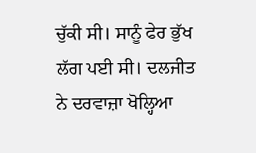ਚੁੱਕੀ ਸੀ। ਸਾਨੂੰ ਫੇਰ ਭੁੱਖ ਲੱਗ ਪਈ ਸੀ। ਦਲਜੀਤ ਨੇ ਦਰਵਾਜ਼ਾ ਖੋਲ੍ਹਿਆ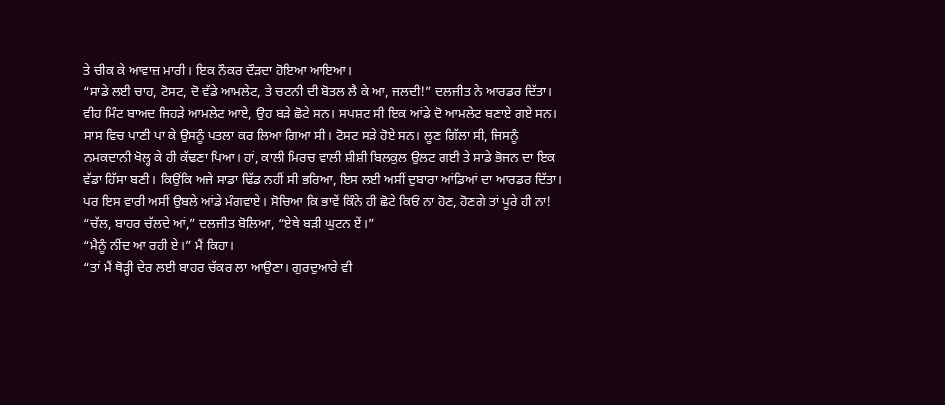ਤੇ ਚੀਕ ਕੇ ਆਵਾਜ਼ ਮਾਰੀ। ਇਕ ਨੌਕਰ ਦੌੜਦਾ ਹੋਇਆ ਆਇਆ।
“ਸਾਡੇ ਲਈ ਚਾਹ, ਟੋਸਟ, ਦੋ ਵੱਡੇ ਆਮਲੇਟ, ਤੇ ਚਟਨੀ ਦੀ ਬੋਤਲ ਲੈ ਕੇ ਆ, ਜਲਦੀ!” ਦਲਜੀਤ ਨੇ ਆਰਡਰ ਦਿੱਤਾ।
ਵੀਹ ਮਿੰਟ ਬਾਅਦ ਜਿਹੜੇ ਆਮਲੇਟ ਆਏ, ਉਹ ਬੜੇ ਛੋਟੇ ਸਨ। ਸਪਸ਼ਟ ਸੀ ਇਕ ਆਂਡੇ ਦੋ ਆਮਲੇਟ ਬਣਾਏ ਗਏ ਸਨ। ਸਾਸ ਵਿਚ ਪਾਣੀ ਪਾ ਕੇ ਉਸਨੂੰ ਪਤਲਾ ਕਰ ਲਿਆ ਗਿਆ ਸੀ। ਟੋਸਟ ਸੜੇ ਹੋਏ ਸਨ। ਲੂਣ ਗਿੱਲਾ ਸੀ, ਜਿਸਨੂੰ ਨਮਕਦਾਨੀ ਖੋਲ੍ਹ ਕੇ ਹੀ ਕੱਢਣਾ ਪਿਆ। ਹਾਂ, ਕਾਲੀ ਮਿਰਚ ਵਾਲੀ ਸ਼ੀਸ਼ੀ ਬਿਲਕੁਲ ਉਲਟ ਗਈ ਤੇ ਸਾਡੇ ਭੋਜਨ ਦਾ ਇਕ ਵੱਡਾ ਹਿੱਸਾ ਬਣੀ। ਕਿਉਂਕਿ ਅਜੇ ਸਾਡਾ ਢਿੱਡ ਨਹੀਂ ਸੀ ਭਰਿਆ, ਇਸ ਲਈ ਅਸੀਂ ਦੁਬਾਰਾ ਆਂਡਿਆਂ ਦਾ ਆਰਡਰ ਦਿੱਤਾ। ਪਰ ਇਸ ਵਾਰੀ ਅਸੀਂ ਉਬਲੇ ਆਂਡੇ ਮੰਗਵਾਏ। ਸੋਚਿਆ ਕਿ ਭਾਵੇਂ ਕਿੰਨੇ ਹੀ ਛੋਟੇ ਕਿਓਂ ਨਾ ਹੋਣ, ਹੋਣਗੇ ਤਾਂ ਪੂਰੇ ਹੀ ਨਾ!
“ਚੱਲ, ਬਾਹਰ ਚੱਲਦੇ ਆਂ,” ਦਲਜੀਤ ਬੋਲਿਆ, “ਏਥੇ ਬੜੀ ਘੁਟਨ ਏਂ।”
“ਮੈਨੂੰ ਨੀਂਦ ਆ ਰਹੀ ਏ।” ਮੈਂ ਕਿਹਾ।
“ਤਾਂ ਮੈਂ ਥੋੜ੍ਹੀ ਦੇਰ ਲਈ ਬਾਹਰ ਚੱਕਰ ਲਾ ਆਉਣਾ। ਗੁਰਦੁਆਰੇ ਵੀ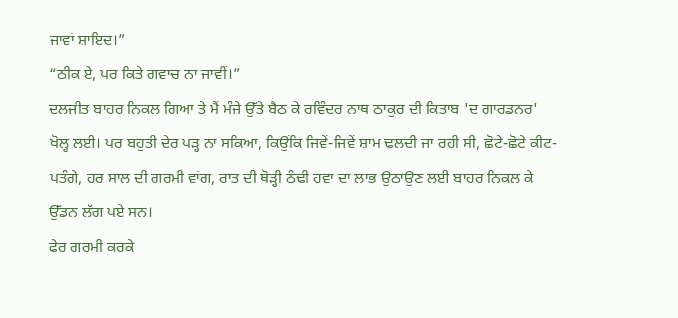ਜਾਵਾਂ ਸ਼ਾਇਦ।”
“ਠੀਕ ਏ, ਪਰ ਕਿਤੇ ਗਵਾਚ ਨਾ ਜਾਵੀਂ।”
ਦਲਜੀਤ ਬਾਹਰ ਨਿਕਲ ਗਿਆ ਤੇ ਮੈਂ ਮੰਜੇ ਉੱਤੇ ਬੈਠ ਕੇ ਰਵਿੰਦਰ ਨਾਥ ਠਾਕੁਰ ਦੀ ਕਿਤਾਬ 'ਦ ਗਾਰਡਨਰ' ਖੋਲ੍ਹ ਲਈ। ਪਰ ਬਹੁਤੀ ਦੇਰ ਪੜ੍ਹ ਨਾ ਸਕਿਆ, ਕਿਉਂਕਿ ਜਿਵੇਂ-ਜਿਵੇਂ ਸ਼ਾਮ ਢਲਦੀ ਜਾ ਰਹੀ ਸੀ, ਛੋਟੇ-ਛੋਟੇ ਕੀਟ-ਪਤੰਗੇ, ਹਰ ਸਾਲ ਦੀ ਗਰਮੀ ਵਾਂਗ, ਰਾਤ ਦੀ ਥੋੜ੍ਹੀ ਠੰਢੀ ਹਵਾ ਦਾ ਲਾਭ ਉਠਾਉਣ ਲਈ ਬਾਹਰ ਨਿਕਲ ਕੇ ਉੱਡਨ ਲੱਗ ਪਏ ਸਨ।
ਫੇਰ ਗਰਮੀ ਕਰਕੇ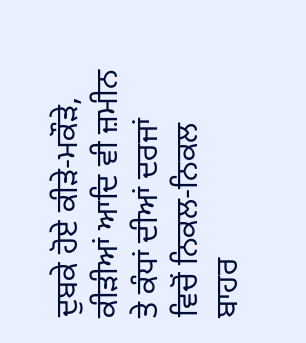ਦੁਬਕੇ ਹੋਏ ਕੀੜੇ-ਮਕੌੜੇ, ਕੀੜੀਆਂ ਆਦਿ ਵੀ ਜ਼ਮੀਨ ਤੇ ਕੰਧਾਂ ਦੀਆਂ ਦਰਜਾਂ ਵਿਚੋਂ ਨਿਕਲ-ਨਿਕਲ ਬਾਹਰ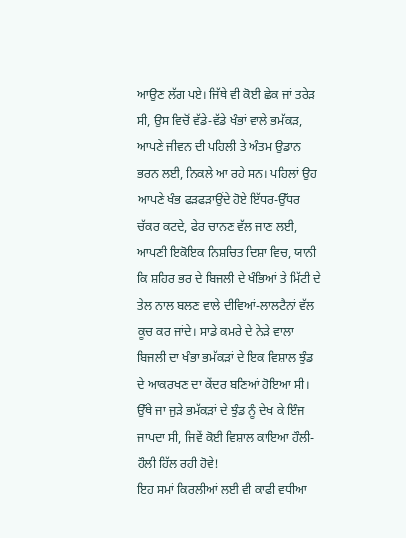ਆਉਣ ਲੱਗ ਪਏ। ਜਿੱਥੇ ਵੀ ਕੋਈ ਛੇਕ ਜਾਂ ਤਰੇੜ ਸੀ, ਉਸ ਵਿਚੋਂ ਵੱਡੇ-ਵੱਡੇ ਖੰਭਾਂ ਵਾਲੇ ਭਮੱਕੜ, ਆਪਣੇ ਜੀਵਨ ਦੀ ਪਹਿਲੀ ਤੇ ਅੰਤਮ ਉਡਾਨ ਭਰਨ ਲਈ, ਨਿਕਲੇ ਆ ਰਹੇ ਸਨ। ਪਹਿਲਾਂ ਉਹ ਆਪਣੇ ਖੰਭ ਫੜਫੜਾਉਂਦੇ ਹੋਏ ਇੱਧਰ-ਉੱਧਰ ਚੱਕਰ ਕਟਦੇ, ਫੇਰ ਚਾਨਣ ਵੱਲ ਜਾਣ ਲਈ, ਆਪਣੀ ਇਕੋਇਕ ਨਿਸ਼ਚਿਤ ਦਿਸ਼ਾ ਵਿਚ, ਯਾਨੀ ਕਿ ਸ਼ਹਿਰ ਭਰ ਦੇ ਬਿਜਲੀ ਦੇ ਖੰਭਿਆਂ ਤੇ ਮਿੱਟੀ ਦੇ ਤੇਲ ਨਾਲ ਬਲਣ ਵਾਲੇ ਦੀਵਿਆਂ-ਲਾਲਟੈਨਾਂ ਵੱਲ ਕੂਚ ਕਰ ਜਾਂਦੇ। ਸਾਡੇ ਕਮਰੇ ਦੇ ਨੇੜੇ ਵਾਲਾ ਬਿਜਲੀ ਦਾ ਖੰਭਾ ਭਮੱਕੜਾਂ ਦੇ ਇਕ ਵਿਸ਼ਾਲ ਝੁੰਡ ਦੇ ਆਕਰਖਣ ਦਾ ਕੇਂਦਰ ਬਣਿਆਂ ਹੋਇਆ ਸੀ। ਉੱਥੇ ਜਾ ਜੁੜੇ ਭਮੱਕੜਾਂ ਦੇ ਝੁੰਡ ਨੂੰ ਦੇਖ ਕੇ ਇੰਜ ਜਾਪਦਾ ਸੀ, ਜਿਵੇਂ ਕੋਈ ਵਿਸ਼ਾਲ ਕਾਇਆ ਹੌਲੀ-ਹੌਲੀ ਹਿੱਲ ਰਹੀ ਹੋਵੇ!
ਇਹ ਸਮਾਂ ਕਿਰਲੀਆਂ ਲਈ ਵੀ ਕਾਫੀ ਵਧੀਆ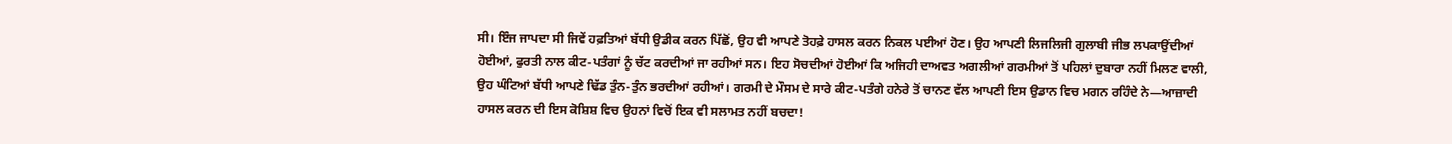ਸੀ। ਇੰਜ ਜਾਪਦਾ ਸੀ ਜਿਵੇਂ ਹਫ਼ਤਿਆਂ ਬੱਧੀ ਉਡੀਕ ਕਰਨ ਪਿੱਛੋਂ, ਉਹ ਵੀ ਆਪਣੇ ਤੋਹਫ਼ੇ ਹਾਸਲ ਕਰਨ ਨਿਕਲ ਪਈਆਂ ਹੋਣ। ਉਹ ਆਪਣੀ ਲਿਜਲਿਜੀ ਗੁਲਾਬੀ ਜੀਭ ਲਪਕਾਉਂਦੀਆਂ ਹੋਈਆਂ, ਫੁਰਤੀ ਨਾਲ ਕੀਟ-ਪਤੰਗਾਂ ਨੂੰ ਚੱਟ ਕਰਦੀਆਂ ਜਾ ਰਹੀਆਂ ਸਨ। ਇਹ ਸੋਚਦੀਆਂ ਹੋਈਆਂ ਕਿ ਅਜਿਹੀ ਦਾਅਵਤ ਅਗਲੀਆਂ ਗਰਮੀਆਂ ਤੋਂ ਪਹਿਲਾਂ ਦੁਬਾਰਾ ਨਹੀਂ ਮਿਲਣ ਵਾਲੀ, ਉਹ ਘੰਟਿਆਂ ਬੱਧੀ ਆਪਣੇ ਢਿੱਡ ਤੁੰਨ-ਤੁੰਨ ਭਰਦੀਆਂ ਰਹੀਆਂ। ਗਰਮੀ ਦੇ ਮੌਸਮ ਦੇ ਸਾਰੇ ਕੀਟ-ਪਤੰਗੇ ਹਨੇਰੇ ਤੋਂ ਚਾਨਣ ਵੱਲ ਆਪਣੀ ਇਸ ਉਡਾਨ ਵਿਚ ਮਗਨ ਰਹਿੰਦੇ ਨੇ—ਆਜ਼ਾਦੀ ਹਾਸਲ ਕਰਨ ਦੀ ਇਸ ਕੋਸ਼ਿਸ਼ ਵਿਚ ਉਹਨਾਂ ਵਿਚੋਂ ਇਕ ਵੀ ਸਲਾਮਤ ਨਹੀਂ ਬਚਦਾ!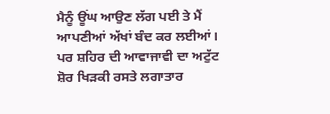ਮੈਨੂੰ ਊਂਘ ਆਉਣ ਲੱਗ ਪਈ ਤੇ ਮੈਂ ਆਪਣੀਆਂ ਅੱਖਾਂ ਬੰਦ ਕਰ ਲਈਆਂ। ਪਰ ਸ਼ਹਿਰ ਦੀ ਆਵਾਜਾਵੀ ਦਾ ਅਟੁੱਟ ਸ਼ੋਰ ਖਿੜਕੀ ਰਸਤੇ ਲਗਾਤਾਰ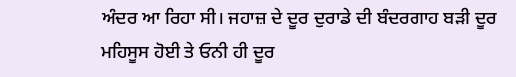ਅੰਦਰ ਆ ਰਿਹਾ ਸੀ। ਜਹਾਜ਼ ਦੇ ਦੂਰ ਦੁਰਾਡੇ ਦੀ ਬੰਦਰਗਾਹ ਬੜੀ ਦੂਰ ਮਹਿਸੂਸ ਹੋਈ ਤੇ ਓਨੀ ਹੀ ਦੂਰ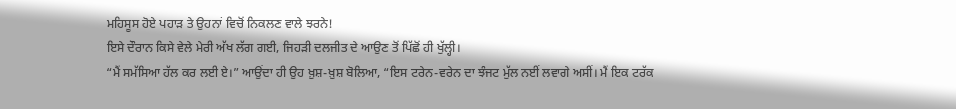ਮਹਿਸੂਸ ਹੋਏ ਪਹਾੜ ਤੇ ਉਹਨਾਂ ਵਿਚੋਂ ਨਿਕਲਣ ਵਾਲੇ ਝਰਨੇ!
ਇਸੇ ਦੌਰਾਨ ਕਿਸੇ ਵੇਲੇ ਮੇਰੀ ਅੱਖ ਲੱਗ ਗਈ, ਜਿਹੜੀ ਦਲਜੀਤ ਦੇ ਆਉਣ ਤੋਂ ਪਿੱਛੋਂ ਹੀ ਖੁੱਲ੍ਹੀ।
“ਮੈਂ ਸਮੱਸਿਆ ਹੱਲ ਕਰ ਲਈ ਏ।” ਆਉਂਦਾ ਹੀ ਉਹ ਖ਼ੁਸ਼-ਖ਼ੁਸ਼ ਬੋਲਿਆ, “ਇਸ ਟਰੇਨ-ਵਰੇਨ ਦਾ ਝੰਜਟ ਮੁੱਲ ਨਈਂ ਲਵਾਗੇ ਅਸੀਂ। ਮੈਂ ਇਕ ਟਰੱਕ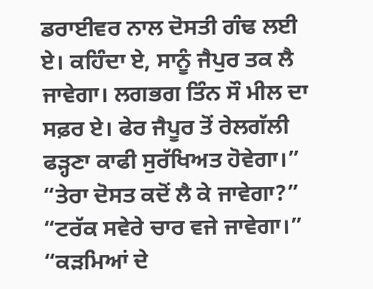ਡਰਾਈਵਰ ਨਾਲ ਦੋਸਤੀ ਗੰਢ ਲਈ ਏ। ਕਹਿੰਦਾ ਏ, ਸਾਨੂੰ ਜੈਪੁਰ ਤਕ ਲੈ ਜਾਵੇਗਾ। ਲਗਭਗ ਤਿੰਨ ਸੌ ਮੀਲ ਦਾ ਸਫ਼ਰ ਏ। ਫੇਰ ਜੈਪੂਰ ਤੋਂ ਰੇਲਗੱਲੀ ਫੜ੍ਹਣਾ ਕਾਫੀ ਸੁਰੱਖਿਅਤ ਹੋਵੇਗਾ।”
“ਤੇਰਾ ਦੋਸਤ ਕਦੋਂ ਲੈ ਕੇ ਜਾਵੇਗਾ?”
“ਟਰੱਕ ਸਵੇਰੇ ਚਾਰ ਵਜੇ ਜਾਵੇਗਾ।”
“ਕੜਮਿਆਂ ਦੇ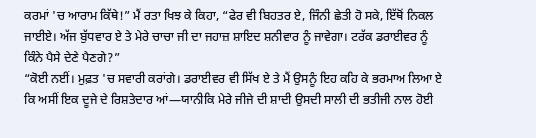ਕਰਮਾਂ 'ਚ ਆਰਾਮ ਕਿੱਥੇ!” ਮੈਂ ਰਤਾ ਖਿਝ ਕੇ ਕਿਹਾ, “ਫੇਰ ਵੀ ਬਿਹਤਰ ਏ, ਜਿੰਨੀ ਛੇਤੀ ਹੋ ਸਕੇ, ਇੱਥੋਂ ਨਿਕਲ ਜਾਈਏ। ਅੱਜ ਬੁੱਧਵਾਰ ਏ ਤੇ ਮੇਰੇ ਚਾਚਾ ਜੀ ਦਾ ਜਹਾਜ਼ ਸ਼ਾਇਦ ਸ਼ਨੀਵਾਰ ਨੂੰ ਜਾਵੇਗਾ। ਟਰੱਕ ਡਰਾਈਵਰ ਨੂੰ ਕਿੰਨੇ ਪੈਸੇ ਦੇਣੇ ਪੈਣਗੇ?”
“ਕੋਈ ਨਈਂ। ਮੁਫ਼ਤ 'ਚ ਸਵਾਰੀ ਕਰਾਂਗੇ। ਡਰਾਈਵਰ ਵੀ ਸਿੱਖ ਏ ਤੇ ਮੈਂ ਉਸਨੂੰ ਇਹ ਕਹਿ ਕੇ ਭਰਮਾਅ ਲਿਆ ਏ ਕਿ ਅਸੀਂ ਇਕ ਦੂਜੇ ਦੇ ਰਿਸ਼ਤੇਦਾਰ ਆਂ—ਯਾਨੀਕਿ ਮੇਰੇ ਜੀਜੇ ਦੀ ਸ਼ਾਦੀ ਉਸਦੀ ਸਾਲੀ ਦੀ ਭਤੀਜੀ ਨਾਲ ਹੋਈ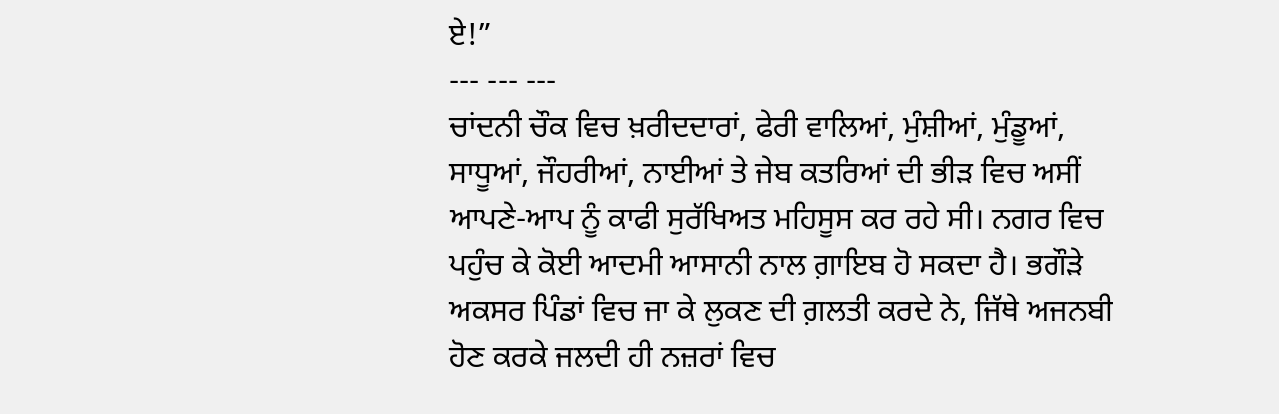ਏ!”
--- --- ---
ਚਾਂਦਨੀ ਚੌਕ ਵਿਚ ਖ਼ਰੀਦਦਾਰਾਂ, ਫੇਰੀ ਵਾਲਿਆਂ, ਮੁੰਸ਼ੀਆਂ, ਮੁੰਡੂਆਂ, ਸਾਧੂਆਂ, ਜੌਹਰੀਆਂ, ਨਾਈਆਂ ਤੇ ਜੇਬ ਕਤਰਿਆਂ ਦੀ ਭੀੜ ਵਿਚ ਅਸੀਂ ਆਪਣੇ-ਆਪ ਨੂੰ ਕਾਫੀ ਸੁਰੱਖਿਅਤ ਮਹਿਸੂਸ ਕਰ ਰਹੇ ਸੀ। ਨਗਰ ਵਿਚ ਪਹੁੰਚ ਕੇ ਕੋਈ ਆਦਮੀ ਆਸਾਨੀ ਨਾਲ ਗ਼ਾਇਬ ਹੋ ਸਕਦਾ ਹੈ। ਭਗੌੜੇ ਅਕਸਰ ਪਿੰਡਾਂ ਵਿਚ ਜਾ ਕੇ ਲੁਕਣ ਦੀ ਗ਼ਲਤੀ ਕਰਦੇ ਨੇ, ਜਿੱਥੇ ਅਜਨਬੀ ਹੋਣ ਕਰਕੇ ਜਲਦੀ ਹੀ ਨਜ਼ਰਾਂ ਵਿਚ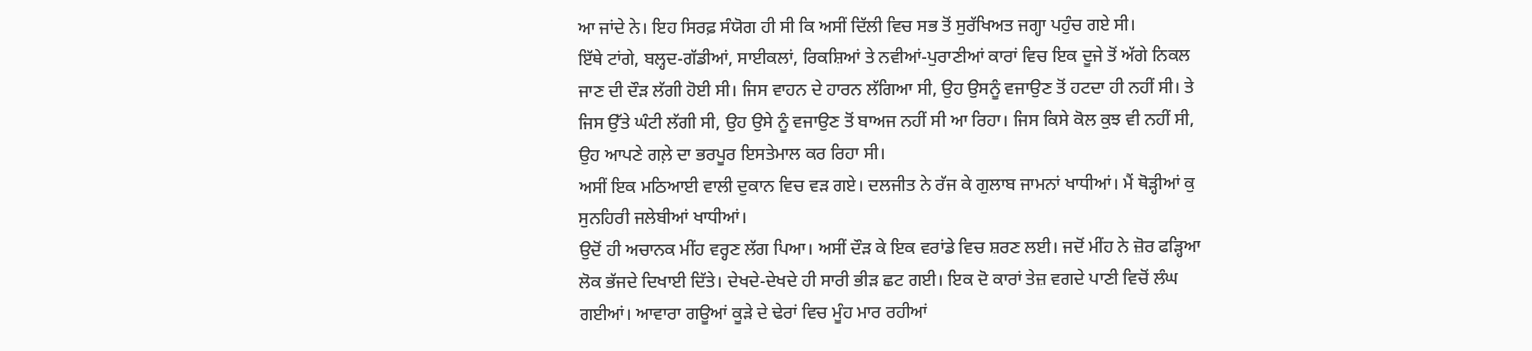ਆ ਜਾਂਦੇ ਨੇ। ਇਹ ਸਿਰਫ਼ ਸੰਯੋਗ ਹੀ ਸੀ ਕਿ ਅਸੀਂ ਦਿੱਲੀ ਵਿਚ ਸਭ ਤੋਂ ਸੁਰੱਖਿਅਤ ਜਗ੍ਹਾ ਪਹੁੰਚ ਗਏ ਸੀ।
ਇੱਥੇ ਟਾਂਗੇ, ਬਲ੍ਹਦ-ਗੱਡੀਆਂ, ਸਾਈਕਲਾਂ, ਰਿਕਸ਼ਿਆਂ ਤੇ ਨਵੀਆਂ-ਪੁਰਾਣੀਆਂ ਕਾਰਾਂ ਵਿਚ ਇਕ ਦੂਜੇ ਤੋਂ ਅੱਗੇ ਨਿਕਲ ਜਾਣ ਦੀ ਦੌੜ ਲੱਗੀ ਹੋਈ ਸੀ। ਜਿਸ ਵਾਹਨ ਦੇ ਹਾਰਨ ਲੱਗਿਆ ਸੀ, ਉਹ ਉਸਨੂੰ ਵਜਾਉਣ ਤੋਂ ਹਟਦਾ ਹੀ ਨਹੀਂ ਸੀ। ਤੇ ਜਿਸ ਉੱਤੇ ਘੰਟੀ ਲੱਗੀ ਸੀ, ਉਹ ਉਸੇ ਨੂੰ ਵਜਾਉਣ ਤੋਂ ਬਾਅਜ ਨਹੀਂ ਸੀ ਆ ਰਿਹਾ। ਜਿਸ ਕਿਸੇ ਕੋਲ ਕੁਝ ਵੀ ਨਹੀਂ ਸੀ, ਉਹ ਆਪਣੇ ਗਲ਼ੇ ਦਾ ਭਰਪੂਰ ਇਸਤੇਮਾਲ ਕਰ ਰਿਹਾ ਸੀ।
ਅਸੀਂ ਇਕ ਮਠਿਆਈ ਵਾਲੀ ਦੁਕਾਨ ਵਿਚ ਵੜ ਗਏ। ਦਲਜੀਤ ਨੇ ਰੱਜ ਕੇ ਗੁਲਾਬ ਜਾਮਨਾਂ ਖਾਧੀਆਂ। ਮੈਂ ਥੋੜ੍ਹੀਆਂ ਕੁ ਸੁਨਹਿਰੀ ਜਲੇਬੀਆਂ ਖਾਧੀਆਂ।
ਉਦੋਂ ਹੀ ਅਚਾਨਕ ਮੀਂਹ ਵਰ੍ਹਣ ਲੱਗ ਪਿਆ। ਅਸੀਂ ਦੌੜ ਕੇ ਇਕ ਵਰਾਂਡੇ ਵਿਚ ਸ਼ਰਣ ਲਈ। ਜਦੋਂ ਮੀਂਹ ਨੇ ਜ਼ੋਰ ਫੜ੍ਹਿਆ ਲੋਕ ਭੱਜਦੇ ਦਿਖਾਈ ਦਿੱਤੇ। ਦੇਖਦੇ-ਦੇਖਦੇ ਹੀ ਸਾਰੀ ਭੀੜ ਛਟ ਗਈ। ਇਕ ਦੋ ਕਾਰਾਂ ਤੇਜ਼ ਵਗਦੇ ਪਾਣੀ ਵਿਚੋਂ ਲੰਘ ਗਈਆਂ। ਆਵਾਰਾ ਗਊਆਂ ਕੂੜੇ ਦੇ ਢੇਰਾਂ ਵਿਚ ਮੂੰਹ ਮਾਰ ਰਹੀਆਂ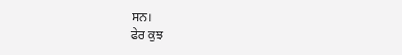ਸਨ।
ਫੇਰ ਕੁਝ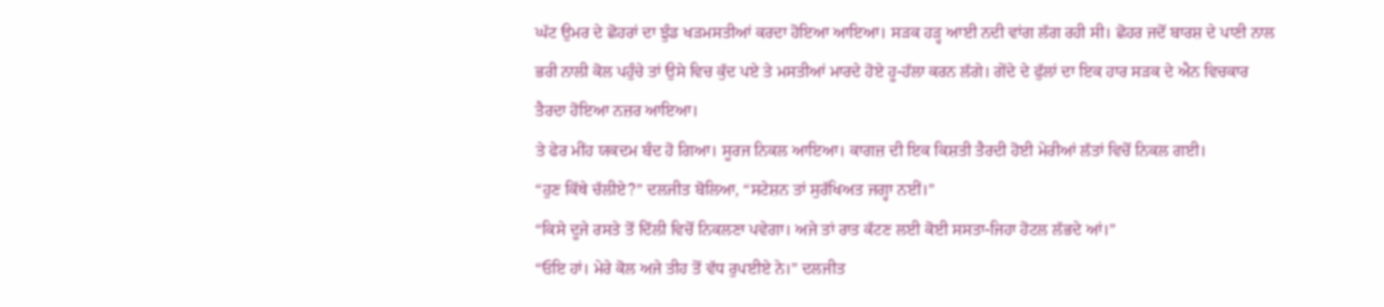ਘੱਟ ਉਮਰ ਦੇ ਛੋਹਰਾਂ ਦਾ ਝੁੰਡ ਖੜਮਸਤੀਆਂ ਕਰਦਾ ਹੋਇਆ ਆਇਆ। ਸੜਕ ਹੜ੍ਹ ਆਈ ਨਦੀ ਵਾਂਗ ਲੱਗ ਰਹੀ ਸੀ। ਛੋਹਰ ਜਦੋਂ ਬਾਰਸ਼ ਦੇ ਪਾਣੀ ਨਾਲ ਭਰੀ ਨਾਲੀ ਕੋਲ ਪਹੁੰਚੇ ਤਾਂ ਉਸੇ ਵਿਚ ਕੁੱਦ ਪਏ ਤੇ ਮਸਤੀਆਂ ਮਾਰਦੇ ਹੋਏ ਹੂ-ਹੱਲਾ ਕਰਨ ਲੱਗੇ। ਗੇਂਦੇ ਦੇ ਫੁੱਲਾਂ ਦਾ ਇਕ ਹਾਰ ਸੜਕ ਦੇ ਐਨ ਵਿਚਕਾਰ ਤੈਰਦਾ ਹੋਇਆ ਨਜ਼ਰ ਆਇਆ।
ਤੇ ਫੇਰ ਮੀਂਹ ਯਕਦਮ ਬੰਦ ਹੋ ਗਿਆ। ਸੂਰਜ ਨਿਕਲ ਆਇਆ। ਕਾਗਜ਼ ਦੀ ਇਕ ਕਿਸ਼ਤੀ ਤੈਰਦੀ ਹੋਈ ਮੇਰੀਆਂ ਲੱਤਾਂ ਵਿਚੋਂ ਨਿਕਲ ਗਈ।
“ਹੁਣ ਕਿੱਥੇ ਚੱਲੀਏ?” ਦਲਜੀਤ ਬੋਲਿਆ, “ਸਟੇਸ਼ਨ ਤਾਂ ਸੁਰੱਖਿਅਤ ਜਗ੍ਹਾ ਨਈਂ।”
“ਕਿਸੇ ਦੂਜੇ ਰਸਤੇ ਤੋਂ ਦਿੱਲੀ ਵਿਚੋਂ ਨਿਕਲਣਾ ਪਵੇਗਾ। ਅਜੇ ਤਾਂ ਰਾਤ ਕੱਟਣ ਲਈ ਕੋਈ ਸਸਤਾ-ਜਿਹਾ ਹੋਟਲ ਲੱਭਦੇ ਆਂ।”
“ਓਇ ਹਾਂ। ਮੇਰੇ ਕੋਲ ਅਜੇ ਤੀਹ ਤੋਂ ਵੱਧ ਰੁਪਈਏ ਨੇ।” ਦਲਜੀਤ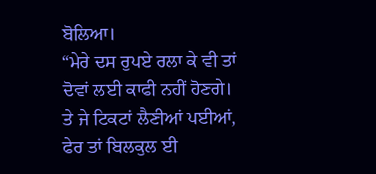ਬੋਲਿਆ।
“ਮੇਰੇ ਦਸ ਰੁਪਏ ਰਲਾ ਕੇ ਵੀ ਤਾਂ ਦੋਵਾਂ ਲਈ ਕਾਫੀ ਨਹੀਂ ਹੋਣਗੇ। ਤੇ ਜੇ ਟਿਕਟਾਂ ਲੈਣੀਆਂ ਪਈਆਂ, ਫੇਰ ਤਾਂ ਬਿਲਕੁਲ ਈ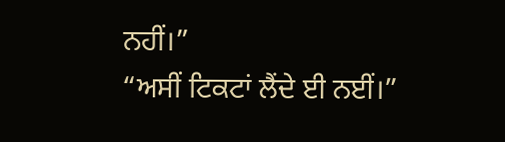ਨਹੀਂ।”
“ਅਸੀਂ ਟਿਕਟਾਂ ਲੈਂਦੇ ਈ ਨਈਂ।”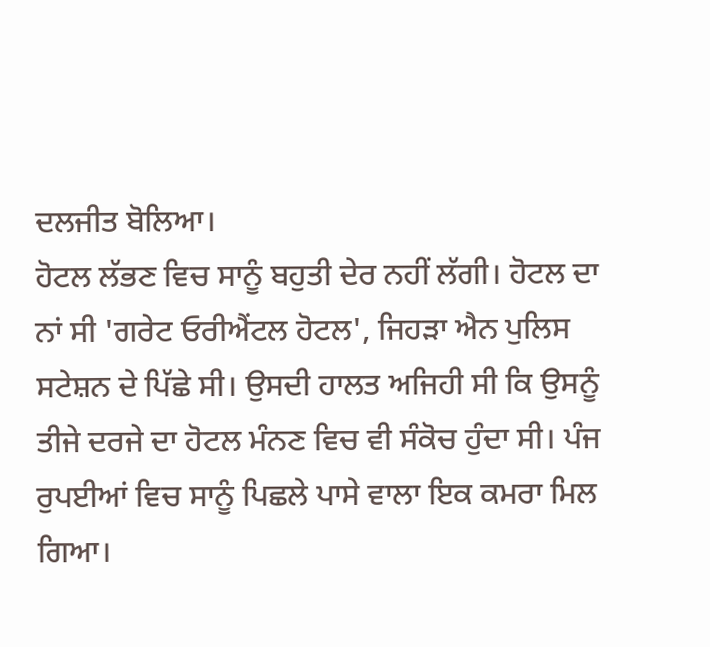ਦਲਜੀਤ ਬੋਲਿਆ।
ਹੋਟਲ ਲੱਭਣ ਵਿਚ ਸਾਨੂੰ ਬਹੁਤੀ ਦੇਰ ਨਹੀਂ ਲੱਗੀ। ਹੋਟਲ ਦਾ ਨਾਂ ਸੀ 'ਗਰੇਟ ਓਰੀਐਂਟਲ ਹੋਟਲ', ਜਿਹੜਾ ਐਨ ਪੁਲਿਸ ਸਟੇਸ਼ਨ ਦੇ ਪਿੱਛੇ ਸੀ। ਉਸਦੀ ਹਾਲਤ ਅਜਿਹੀ ਸੀ ਕਿ ਉਸਨੂੰ ਤੀਜੇ ਦਰਜੇ ਦਾ ਹੋਟਲ ਮੰਨਣ ਵਿਚ ਵੀ ਸੰਕੋਚ ਹੁੰਦਾ ਸੀ। ਪੰਜ ਰੁਪਈਆਂ ਵਿਚ ਸਾਨੂੰ ਪਿਛਲੇ ਪਾਸੇ ਵਾਲਾ ਇਕ ਕਮਰਾ ਮਿਲ ਗਿਆ।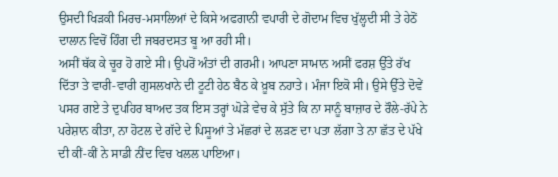ਉਸਦੀ ਖਿੜਕੀ ਮਿਰਚ-ਮਸਾਲਿਆਂ ਦੇ ਕਿਸੇ ਅਫਗਾਨੀ ਵਪਾਰੀ ਦੇ ਗੋਦਾਮ ਵਿਚ ਖੁੱਲ੍ਹਦੀ ਸੀ ਤੇ ਹੇਠੋਂ ਦਾਲਾਨ ਵਿਚੋਂ ਹਿੰਗ ਦੀ ਜਬਰਦਸਤ ਬੂ ਆ ਰਹੀ ਸੀ।
ਅਸੀਂ ਥੱਕ ਕੇ ਚੂਰ ਹੋ ਗਏ ਸੀ। ਉਪਰੋਂ ਅੰਤਾਂ ਦੀ ਗਰਮੀ। ਆਪਣਾ ਸਾਮਾਨ ਅਸੀਂ ਫਰਸ਼ ਉੱਤੇ ਰੱਖ ਦਿੱਤਾ ਤੇ ਵਾਰੀ-ਵਾਰੀ ਗੁਸਲਖਾਨੇ ਦੀ ਟੂਟੀ ਹੇਠ ਬੈਠ ਕੇ ਖ਼ੂਬ ਨਹਾਤੇ। ਮੰਜਾ ਇਕੋ ਸੀ। ਉਸੇ ਉੱਤੇ ਦੋਵੇਂ ਪਸਰ ਗਏ ਤੇ ਦੁਪਹਿਰ ਬਾਅਦ ਤਕ ਇਸ ਤਰ੍ਹਾਂ ਘੋੜੇ ਵੇਚ ਕੇ ਸੁੱਤੇ ਕਿ ਨਾ ਸਾਨੂੰ ਬਾਜ਼ਾਰ ਦੇ ਰੌਲੇ-ਰੱਪੇ ਨੇ ਪਰੇਸ਼ਾਨ ਕੀਤਾ, ਨਾ ਹੋਟਲ ਦੇ ਗੱਦੇ ਦੇ ਪਿਸੂਆਂ ਤੇ ਮੱਛਰਾਂ ਦੇ ਲੜਣ ਦਾ ਪਤਾ ਲੱਗਾ ਤੇ ਨਾ ਛੱਤ ਦੇ ਪੱਖੇ ਦੀ ਕੀਂ-ਕੀਂ ਨੇ ਸਾਡੀ ਨੀਂਦ ਵਿਚ ਖਲਲ ਪਾਇਆ।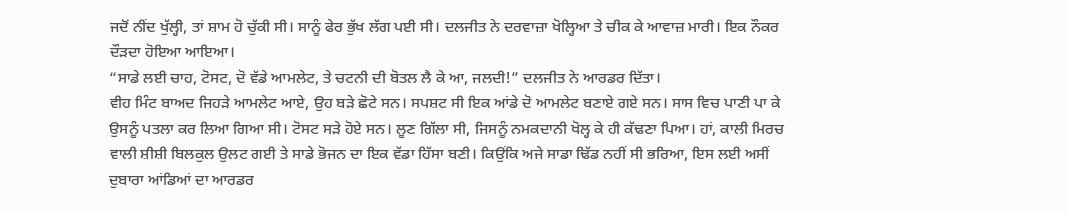ਜਦੋਂ ਨੀਂਦ ਖੁੱਲ੍ਹੀ, ਤਾਂ ਸ਼ਾਮ ਹੋ ਚੁੱਕੀ ਸੀ। ਸਾਨੂੰ ਫੇਰ ਭੁੱਖ ਲੱਗ ਪਈ ਸੀ। ਦਲਜੀਤ ਨੇ ਦਰਵਾਜ਼ਾ ਖੋਲ੍ਹਿਆ ਤੇ ਚੀਕ ਕੇ ਆਵਾਜ਼ ਮਾਰੀ। ਇਕ ਨੌਕਰ ਦੌੜਦਾ ਹੋਇਆ ਆਇਆ।
“ਸਾਡੇ ਲਈ ਚਾਹ, ਟੋਸਟ, ਦੋ ਵੱਡੇ ਆਮਲੇਟ, ਤੇ ਚਟਨੀ ਦੀ ਬੋਤਲ ਲੈ ਕੇ ਆ, ਜਲਦੀ!” ਦਲਜੀਤ ਨੇ ਆਰਡਰ ਦਿੱਤਾ।
ਵੀਹ ਮਿੰਟ ਬਾਅਦ ਜਿਹੜੇ ਆਮਲੇਟ ਆਏ, ਉਹ ਬੜੇ ਛੋਟੇ ਸਨ। ਸਪਸ਼ਟ ਸੀ ਇਕ ਆਂਡੇ ਦੋ ਆਮਲੇਟ ਬਣਾਏ ਗਏ ਸਨ। ਸਾਸ ਵਿਚ ਪਾਣੀ ਪਾ ਕੇ ਉਸਨੂੰ ਪਤਲਾ ਕਰ ਲਿਆ ਗਿਆ ਸੀ। ਟੋਸਟ ਸੜੇ ਹੋਏ ਸਨ। ਲੂਣ ਗਿੱਲਾ ਸੀ, ਜਿਸਨੂੰ ਨਮਕਦਾਨੀ ਖੋਲ੍ਹ ਕੇ ਹੀ ਕੱਢਣਾ ਪਿਆ। ਹਾਂ, ਕਾਲੀ ਮਿਰਚ ਵਾਲੀ ਸ਼ੀਸ਼ੀ ਬਿਲਕੁਲ ਉਲਟ ਗਈ ਤੇ ਸਾਡੇ ਭੋਜਨ ਦਾ ਇਕ ਵੱਡਾ ਹਿੱਸਾ ਬਣੀ। ਕਿਉਂਕਿ ਅਜੇ ਸਾਡਾ ਢਿੱਡ ਨਹੀਂ ਸੀ ਭਰਿਆ, ਇਸ ਲਈ ਅਸੀਂ ਦੁਬਾਰਾ ਆਂਡਿਆਂ ਦਾ ਆਰਡਰ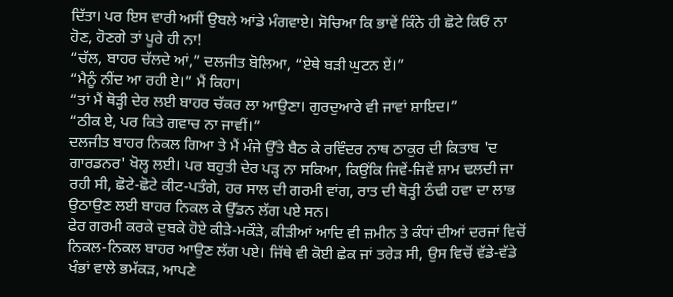ਦਿੱਤਾ। ਪਰ ਇਸ ਵਾਰੀ ਅਸੀਂ ਉਬਲੇ ਆਂਡੇ ਮੰਗਵਾਏ। ਸੋਚਿਆ ਕਿ ਭਾਵੇਂ ਕਿੰਨੇ ਹੀ ਛੋਟੇ ਕਿਓਂ ਨਾ ਹੋਣ, ਹੋਣਗੇ ਤਾਂ ਪੂਰੇ ਹੀ ਨਾ!
“ਚੱਲ, ਬਾਹਰ ਚੱਲਦੇ ਆਂ,” ਦਲਜੀਤ ਬੋਲਿਆ, “ਏਥੇ ਬੜੀ ਘੁਟਨ ਏਂ।”
“ਮੈਨੂੰ ਨੀਂਦ ਆ ਰਹੀ ਏ।” ਮੈਂ ਕਿਹਾ।
“ਤਾਂ ਮੈਂ ਥੋੜ੍ਹੀ ਦੇਰ ਲਈ ਬਾਹਰ ਚੱਕਰ ਲਾ ਆਉਣਾ। ਗੁਰਦੁਆਰੇ ਵੀ ਜਾਵਾਂ ਸ਼ਾਇਦ।”
“ਠੀਕ ਏ, ਪਰ ਕਿਤੇ ਗਵਾਚ ਨਾ ਜਾਵੀਂ।”
ਦਲਜੀਤ ਬਾਹਰ ਨਿਕਲ ਗਿਆ ਤੇ ਮੈਂ ਮੰਜੇ ਉੱਤੇ ਬੈਠ ਕੇ ਰਵਿੰਦਰ ਨਾਥ ਠਾਕੁਰ ਦੀ ਕਿਤਾਬ 'ਦ ਗਾਰਡਨਰ' ਖੋਲ੍ਹ ਲਈ। ਪਰ ਬਹੁਤੀ ਦੇਰ ਪੜ੍ਹ ਨਾ ਸਕਿਆ, ਕਿਉਂਕਿ ਜਿਵੇਂ-ਜਿਵੇਂ ਸ਼ਾਮ ਢਲਦੀ ਜਾ ਰਹੀ ਸੀ, ਛੋਟੇ-ਛੋਟੇ ਕੀਟ-ਪਤੰਗੇ, ਹਰ ਸਾਲ ਦੀ ਗਰਮੀ ਵਾਂਗ, ਰਾਤ ਦੀ ਥੋੜ੍ਹੀ ਠੰਢੀ ਹਵਾ ਦਾ ਲਾਭ ਉਠਾਉਣ ਲਈ ਬਾਹਰ ਨਿਕਲ ਕੇ ਉੱਡਨ ਲੱਗ ਪਏ ਸਨ।
ਫੇਰ ਗਰਮੀ ਕਰਕੇ ਦੁਬਕੇ ਹੋਏ ਕੀੜੇ-ਮਕੌੜੇ, ਕੀੜੀਆਂ ਆਦਿ ਵੀ ਜ਼ਮੀਨ ਤੇ ਕੰਧਾਂ ਦੀਆਂ ਦਰਜਾਂ ਵਿਚੋਂ ਨਿਕਲ-ਨਿਕਲ ਬਾਹਰ ਆਉਣ ਲੱਗ ਪਏ। ਜਿੱਥੇ ਵੀ ਕੋਈ ਛੇਕ ਜਾਂ ਤਰੇੜ ਸੀ, ਉਸ ਵਿਚੋਂ ਵੱਡੇ-ਵੱਡੇ ਖੰਭਾਂ ਵਾਲੇ ਭਮੱਕੜ, ਆਪਣੇ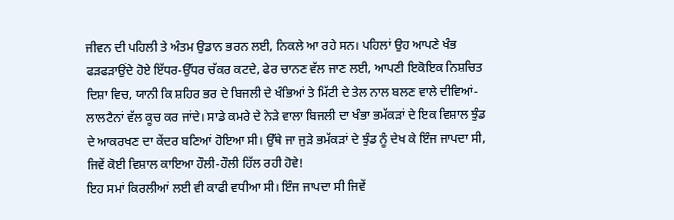ਜੀਵਨ ਦੀ ਪਹਿਲੀ ਤੇ ਅੰਤਮ ਉਡਾਨ ਭਰਨ ਲਈ, ਨਿਕਲੇ ਆ ਰਹੇ ਸਨ। ਪਹਿਲਾਂ ਉਹ ਆਪਣੇ ਖੰਭ ਫੜਫੜਾਉਂਦੇ ਹੋਏ ਇੱਧਰ-ਉੱਧਰ ਚੱਕਰ ਕਟਦੇ, ਫੇਰ ਚਾਨਣ ਵੱਲ ਜਾਣ ਲਈ, ਆਪਣੀ ਇਕੋਇਕ ਨਿਸ਼ਚਿਤ ਦਿਸ਼ਾ ਵਿਚ, ਯਾਨੀ ਕਿ ਸ਼ਹਿਰ ਭਰ ਦੇ ਬਿਜਲੀ ਦੇ ਖੰਭਿਆਂ ਤੇ ਮਿੱਟੀ ਦੇ ਤੇਲ ਨਾਲ ਬਲਣ ਵਾਲੇ ਦੀਵਿਆਂ-ਲਾਲਟੈਨਾਂ ਵੱਲ ਕੂਚ ਕਰ ਜਾਂਦੇ। ਸਾਡੇ ਕਮਰੇ ਦੇ ਨੇੜੇ ਵਾਲਾ ਬਿਜਲੀ ਦਾ ਖੰਭਾ ਭਮੱਕੜਾਂ ਦੇ ਇਕ ਵਿਸ਼ਾਲ ਝੁੰਡ ਦੇ ਆਕਰਖਣ ਦਾ ਕੇਂਦਰ ਬਣਿਆਂ ਹੋਇਆ ਸੀ। ਉੱਥੇ ਜਾ ਜੁੜੇ ਭਮੱਕੜਾਂ ਦੇ ਝੁੰਡ ਨੂੰ ਦੇਖ ਕੇ ਇੰਜ ਜਾਪਦਾ ਸੀ, ਜਿਵੇਂ ਕੋਈ ਵਿਸ਼ਾਲ ਕਾਇਆ ਹੌਲੀ-ਹੌਲੀ ਹਿੱਲ ਰਹੀ ਹੋਵੇ!
ਇਹ ਸਮਾਂ ਕਿਰਲੀਆਂ ਲਈ ਵੀ ਕਾਫੀ ਵਧੀਆ ਸੀ। ਇੰਜ ਜਾਪਦਾ ਸੀ ਜਿਵੇਂ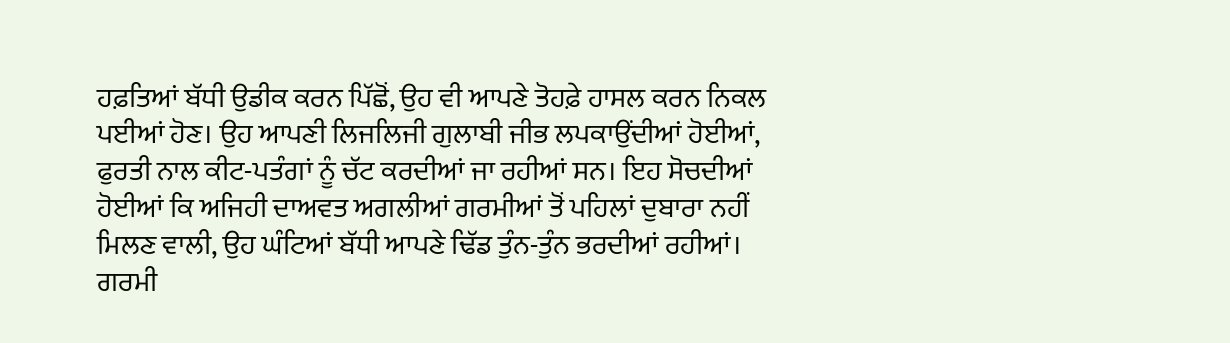ਹਫ਼ਤਿਆਂ ਬੱਧੀ ਉਡੀਕ ਕਰਨ ਪਿੱਛੋਂ, ਉਹ ਵੀ ਆਪਣੇ ਤੋਹਫ਼ੇ ਹਾਸਲ ਕਰਨ ਨਿਕਲ ਪਈਆਂ ਹੋਣ। ਉਹ ਆਪਣੀ ਲਿਜਲਿਜੀ ਗੁਲਾਬੀ ਜੀਭ ਲਪਕਾਉਂਦੀਆਂ ਹੋਈਆਂ, ਫੁਰਤੀ ਨਾਲ ਕੀਟ-ਪਤੰਗਾਂ ਨੂੰ ਚੱਟ ਕਰਦੀਆਂ ਜਾ ਰਹੀਆਂ ਸਨ। ਇਹ ਸੋਚਦੀਆਂ ਹੋਈਆਂ ਕਿ ਅਜਿਹੀ ਦਾਅਵਤ ਅਗਲੀਆਂ ਗਰਮੀਆਂ ਤੋਂ ਪਹਿਲਾਂ ਦੁਬਾਰਾ ਨਹੀਂ ਮਿਲਣ ਵਾਲੀ, ਉਹ ਘੰਟਿਆਂ ਬੱਧੀ ਆਪਣੇ ਢਿੱਡ ਤੁੰਨ-ਤੁੰਨ ਭਰਦੀਆਂ ਰਹੀਆਂ। ਗਰਮੀ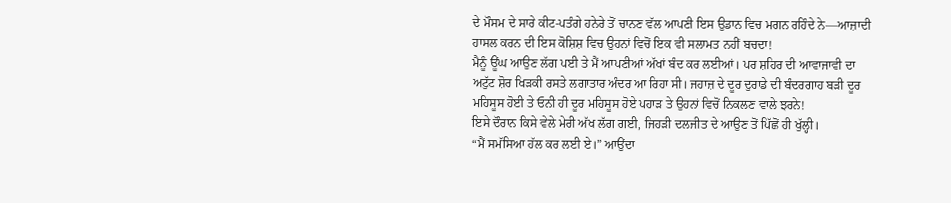ਦੇ ਮੌਸਮ ਦੇ ਸਾਰੇ ਕੀਟ-ਪਤੰਗੇ ਹਨੇਰੇ ਤੋਂ ਚਾਨਣ ਵੱਲ ਆਪਣੀ ਇਸ ਉਡਾਨ ਵਿਚ ਮਗਨ ਰਹਿੰਦੇ ਨੇ—ਆਜ਼ਾਦੀ ਹਾਸਲ ਕਰਨ ਦੀ ਇਸ ਕੋਸ਼ਿਸ਼ ਵਿਚ ਉਹਨਾਂ ਵਿਚੋਂ ਇਕ ਵੀ ਸਲਾਮਤ ਨਹੀਂ ਬਚਦਾ!
ਮੈਨੂੰ ਊਂਘ ਆਉਣ ਲੱਗ ਪਈ ਤੇ ਮੈਂ ਆਪਣੀਆਂ ਅੱਖਾਂ ਬੰਦ ਕਰ ਲਈਆਂ। ਪਰ ਸ਼ਹਿਰ ਦੀ ਆਵਾਜਾਵੀ ਦਾ ਅਟੁੱਟ ਸ਼ੋਰ ਖਿੜਕੀ ਰਸਤੇ ਲਗਾਤਾਰ ਅੰਦਰ ਆ ਰਿਹਾ ਸੀ। ਜਹਾਜ਼ ਦੇ ਦੂਰ ਦੁਰਾਡੇ ਦੀ ਬੰਦਰਗਾਹ ਬੜੀ ਦੂਰ ਮਹਿਸੂਸ ਹੋਈ ਤੇ ਓਨੀ ਹੀ ਦੂਰ ਮਹਿਸੂਸ ਹੋਏ ਪਹਾੜ ਤੇ ਉਹਨਾਂ ਵਿਚੋਂ ਨਿਕਲਣ ਵਾਲੇ ਝਰਨੇ!
ਇਸੇ ਦੌਰਾਨ ਕਿਸੇ ਵੇਲੇ ਮੇਰੀ ਅੱਖ ਲੱਗ ਗਈ, ਜਿਹੜੀ ਦਲਜੀਤ ਦੇ ਆਉਣ ਤੋਂ ਪਿੱਛੋਂ ਹੀ ਖੁੱਲ੍ਹੀ।
“ਮੈਂ ਸਮੱਸਿਆ ਹੱਲ ਕਰ ਲਈ ਏ।” ਆਉਂਦਾ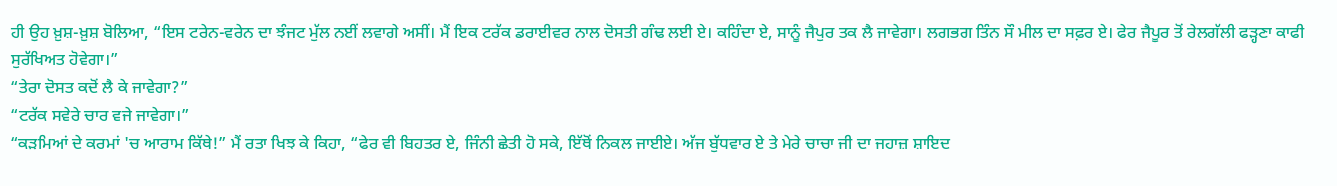ਹੀ ਉਹ ਖ਼ੁਸ਼-ਖ਼ੁਸ਼ ਬੋਲਿਆ, “ਇਸ ਟਰੇਨ-ਵਰੇਨ ਦਾ ਝੰਜਟ ਮੁੱਲ ਨਈਂ ਲਵਾਗੇ ਅਸੀਂ। ਮੈਂ ਇਕ ਟਰੱਕ ਡਰਾਈਵਰ ਨਾਲ ਦੋਸਤੀ ਗੰਢ ਲਈ ਏ। ਕਹਿੰਦਾ ਏ, ਸਾਨੂੰ ਜੈਪੁਰ ਤਕ ਲੈ ਜਾਵੇਗਾ। ਲਗਭਗ ਤਿੰਨ ਸੌ ਮੀਲ ਦਾ ਸਫ਼ਰ ਏ। ਫੇਰ ਜੈਪੂਰ ਤੋਂ ਰੇਲਗੱਲੀ ਫੜ੍ਹਣਾ ਕਾਫੀ ਸੁਰੱਖਿਅਤ ਹੋਵੇਗਾ।”
“ਤੇਰਾ ਦੋਸਤ ਕਦੋਂ ਲੈ ਕੇ ਜਾਵੇਗਾ?”
“ਟਰੱਕ ਸਵੇਰੇ ਚਾਰ ਵਜੇ ਜਾਵੇਗਾ।”
“ਕੜਮਿਆਂ ਦੇ ਕਰਮਾਂ 'ਚ ਆਰਾਮ ਕਿੱਥੇ!” ਮੈਂ ਰਤਾ ਖਿਝ ਕੇ ਕਿਹਾ, “ਫੇਰ ਵੀ ਬਿਹਤਰ ਏ, ਜਿੰਨੀ ਛੇਤੀ ਹੋ ਸਕੇ, ਇੱਥੋਂ ਨਿਕਲ ਜਾਈਏ। ਅੱਜ ਬੁੱਧਵਾਰ ਏ ਤੇ ਮੇਰੇ ਚਾਚਾ ਜੀ ਦਾ ਜਹਾਜ਼ ਸ਼ਾਇਦ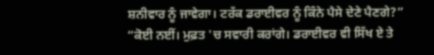ਸ਼ਨੀਵਾਰ ਨੂੰ ਜਾਵੇਗਾ। ਟਰੱਕ ਡਰਾਈਵਰ ਨੂੰ ਕਿੰਨੇ ਪੈਸੇ ਦੇਣੇ ਪੈਣਗੇ?”
“ਕੋਈ ਨਈਂ। ਮੁਫ਼ਤ 'ਚ ਸਵਾਰੀ ਕਰਾਂਗੇ। ਡਰਾਈਵਰ ਵੀ ਸਿੱਖ ਏ ਤੇ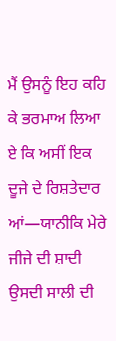ਮੈਂ ਉਸਨੂੰ ਇਹ ਕਹਿ ਕੇ ਭਰਮਾਅ ਲਿਆ ਏ ਕਿ ਅਸੀਂ ਇਕ ਦੂਜੇ ਦੇ ਰਿਸ਼ਤੇਦਾਰ ਆਂ—ਯਾਨੀਕਿ ਮੇਰੇ ਜੀਜੇ ਦੀ ਸ਼ਾਦੀ ਉਸਦੀ ਸਾਲੀ ਦੀ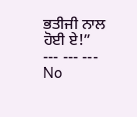ਭਤੀਜੀ ਨਾਲ ਹੋਈ ਏ!”
--- --- ---
No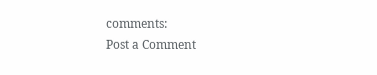comments:
Post a Comment